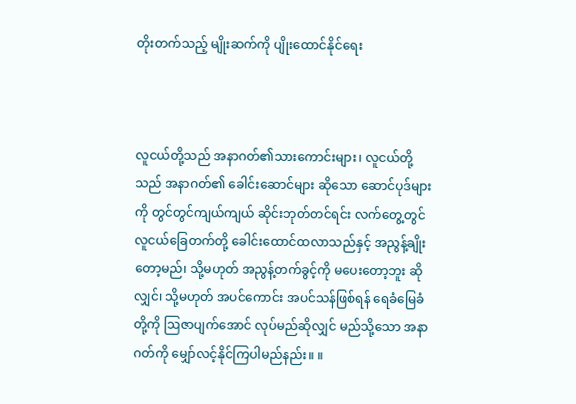တိုးတက်သည့် မျိုးဆက်ကို ပျိုးထောင်နိုင်ရေး



လူငယ်တို့သည် အနာဂတ်၏သားကောင်းများ၊ လူငယ်တို့သည် အနာဂတ်၏ ခေါင်းဆောင်များ ဆိုသော ဆောင်ပုဒ်များကို တွင်တွင်ကျယ်ကျယ် ဆိုင်းဘုတ်တင်ရင်း လက်တွေ့တွင် လူငယ်ခြေတက်တို့ ခေါင်းထောင်ထလာသည်နှင့် အညွန့်ချိုးတော့မည်၊ သို့မဟုတ် အညွန့်တက်ခွင့်ကို မပေးတော့ဘူး ဆိုလျှင်၊ သို့မဟုတ် အပင်ကောင်း အပင်သန်ဖြစ်ရန် ရေခံမြေခံတို့ကို ဩဇာပျက်အောင် လုပ်မည်ဆိုလျှင် မည်သို့သော အနာဂတ်ကို မျှော်လင့်နိုင်ကြပါမည်နည်း။ ။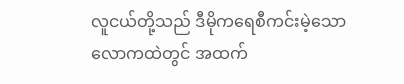လူငယ်တို့သည် ဒီမိုကရေစီကင်းမဲ့သော လောကထဲတွင် အထက်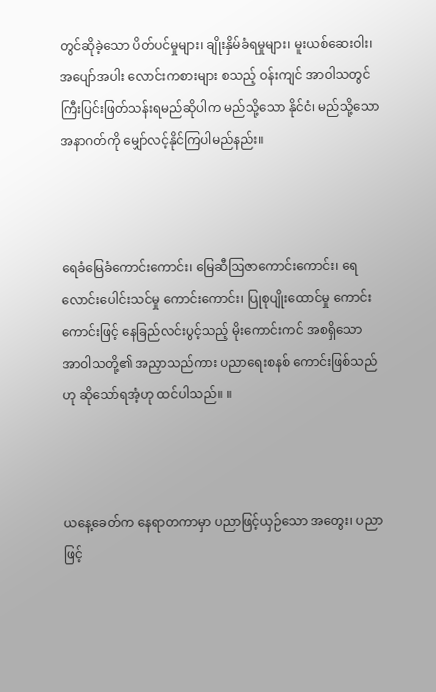တွင်ဆိုခဲ့သော ပိတ်ပင်မှုများ၊ ချိုးနှိမ်ခံရမှုများ၊ မူးယစ်ဆေးဝါး၊ အပျော်အပါး လောင်းကစားများ စသည့် ဝန်းကျင် အာဝါသတွင် ကြီးပြင်းဖြတ်သန်းရမည်ဆိုပါက မည်သို့သော နိုင်ငံ၊ မည်သို့သော အနာဂတ်ကို မျှော်လင့်နိုင်ကြပါမည်နည်း။



ရေခံမြေခံကောင်းကောင်း၊ မြေဆီဩဇာကောင်းကောင်း၊ ရေလောင်းပေါင်းသင်မှု ကောင်းကောင်း၊ ပြုစုပျိုးထောင်မှု ကောင်းကောင်းဖြင့် နေခြည်လင်းပွင့်သည့် မိုးကောင်းကင် အစရှိသော အာဝါသတို့၏ အညှာသည်ကား ပညာရေးစနစ် ကောင်းဖြစ်သည် ဟု ဆိုသော်ရအံ့ဟု ထင်ပါသည်။ ။



ယနေ့ခေတ်က နေရာတကာမှာ ပညာဖြင့်ယှဉ်သော အတွေး၊ ပညာဖြင့်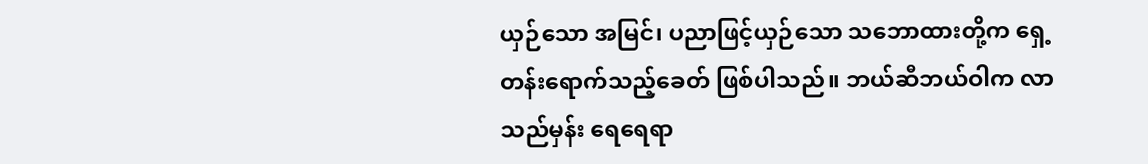ယှဉ်သော အမြင်၊ ပညာဖြင့်ယှဉ်သော သဘောထားတို့က ရှေ့တန်းရောက်သည့်ခေတ် ဖြစ်ပါသည်။ ဘယ်ဆီဘယ်ဝါက လာသည်မှန်း ရေရေရာ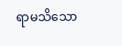ရာမသိသော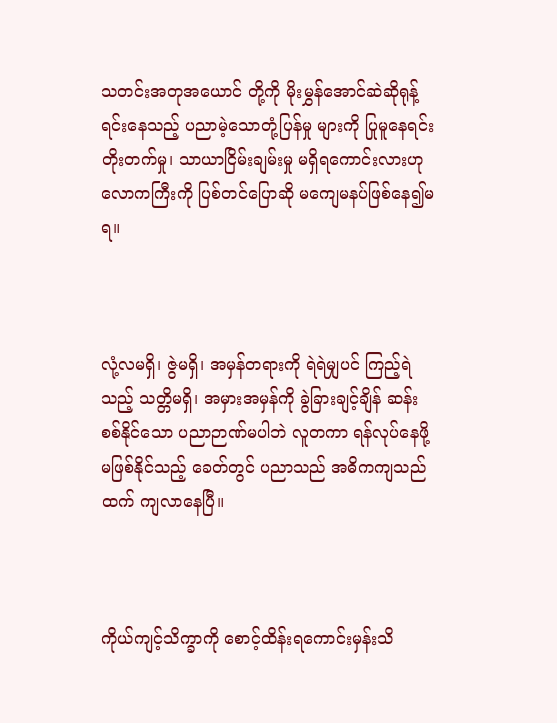သတင်းအတုအယောင် တို့ကို မိုးမွှန်အောင်ဆဲဆိုရုန့်ရင်းနေသည့် ပညာမဲ့သောတုံ့ပြန်မှု များကို ပြုမူနေရင်း တိုးတက်မှု၊ သာယာငြိမ်းချမ်းမှု မရှိရကောင်းလားဟု လောကကြီးကို ပြစ်တင်ပြောဆို မကျေမနပ်ဖြစ်နေ၍မရ။



လုံ့လမရှိ၊ ဇွဲမရှိ၊ အမှန်တရားကို ရဲရဲမျှပင် ကြည့်ရဲသည့် သတ္တိမရှိ၊ အမှားအမှန်ကို ခွဲခြားချင့်ချိန် ဆန်းစစ်နိုင်သော ပညာဉာဏ်မပါဘဲ လူတကာ ရန်လုပ်နေဖို့ မဖြစ်နိုင်သည့် ခေတ်တွင် ပညာသည် အဓိကကျသည်ထက် ကျလာနေပြီ။



ကိုယ်ကျင့်သိက္ခာကို စောင့်ထိန်းရကောင်းမှန်းသိ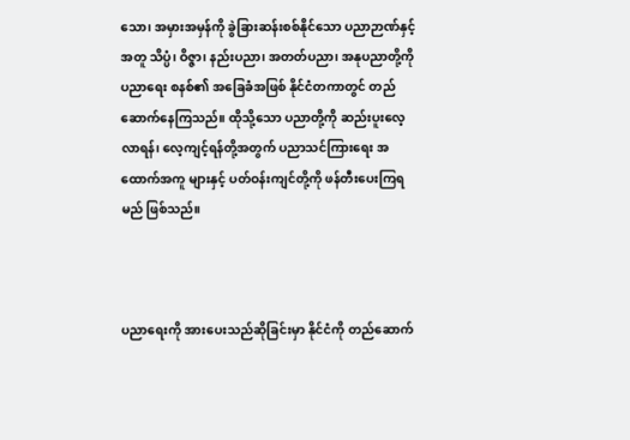သော၊ အမှားအမှန်ကို ခွဲခြားဆန်းစစ်နိုင်သော ပညာဉာဏ်နှင့်အတူ သိပ္ပံ၊ ဝိဇ္ဇာ၊ နည်းပညာ၊ အတတ်ပညာ၊ အနုပညာတို့ကို ပညာရေး စနစ်၏ အခြေခံအဖြစ် နိုင်ငံတကာတွင် တည်ဆောက်နေကြသည်။ ထိုသို့သော ပညာတို့ကို ဆည်းပူးလေ့လာရန်၊ လေ့ကျင့်ရန်တို့အတွက် ပညာသင်ကြားရေး အထောက်အကူ များနှင့် ပတ်ဝန်းကျင်တို့ကို ဖန်တီးပေးကြရမည် ဖြစ်သည်။



ပညာရေးကို အားပေးသည်ဆိုခြင်းမှာ နိုင်ငံကို တည်ဆောက်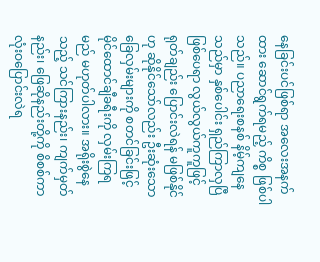နေခြင်းပင်ဖြစ်ရာ အလေးအနက်ထား ဆောင်ရွက်ရမည့် ကိစ္စ ဖြစ်ပါသည်။ ပညာရေးစနစ် နိမ့်ကျနေသည်မှာ နှစ်ပေါင်း ရှည်ကြာလှပြီဖြစ်ပေရာ လွယ်လွယ်ကူကူဖြင့် ရုတ်ချည်း ပြောင်းလဲရန် မဖြစ်နိုင်ဟု ဆိုနိုင်သော်လည်း ဦးဆုံးသောခြေလှမ်းများကို စတင်ခြင်းဖြင့် မိုင်ထောင်ချီခရီးကို လှမ်းကြရမည် မဟုတ်ပါလား။ အရိုးစွဲနေသည့် သင်ကြားနည်း၊ ကျက်မှတ်နည်း၊ ဖြေဆိုနည်းတို့ကို စိစစ်ကာ လုံးဝပြောင်းလဲရ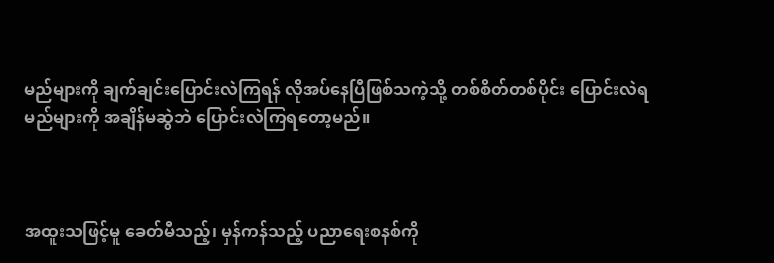မည်များကို ချက်ချင်းပြောင်းလဲကြရန် လိုအပ်နေပြီဖြစ်သကဲ့သို့ တစ်စိတ်တစ်ပိုင်း ပြောင်းလဲရမည်များကို အချိန်မဆွဲဘဲ ပြောင်းလဲကြရတော့မည်။



အထူးသဖြင့်မူ ခေတ်မီသည့်၊ မှန်ကန်သည့် ပညာရေးစနစ်ကို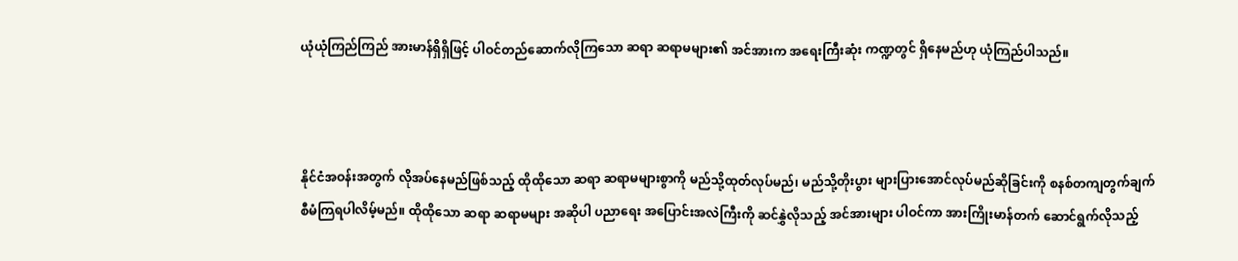ယုံယုံကြည်ကြည် အားမာန်ရှိရှိဖြင့် ပါဝင်တည်ဆောက်လိုကြသော ဆရာ ဆရာမများ၏ အင်အားက အရေးကြီးဆုံး ကဏ္ဍတွင် ရှိနေမည်ဟု ယုံကြည်ပါသည်။



နိုင်ငံအဝန်းအတွက် လိုအပ်နေမည်ဖြစ်သည့် ထိုထိုသော ဆရာ ဆရာမများစွာကို မည်သို့ထုတ်လုပ်မည်၊ မည်သို့တိုးပွား များပြားအောင်လုပ်မည်ဆိုခြင်းကို စနစ်တကျတွက်ချက် စီမံကြရပါလိမ့်မည်။ ထိုထိုသော ဆရာ ဆရာမများ အဆိုပါ ပညာရေး အပြောင်းအလဲကြီးကို ဆင်နွှဲလိုသည့် အင်အားများ ပါဝင်ကာ အားကြိုးမာန်တက် ဆောင်ရွက်လိုသည့်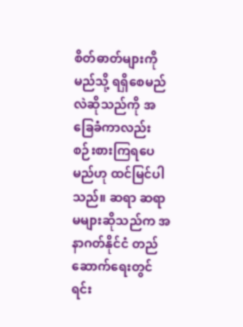စိတ်ဓာတ်များကို မည်သို့ ရရှိစေမည်လဲဆိုသည်ကို အခြေခံကာလည်း စဉ်းစားကြရပေမည်ဟု ထင်မြင်ပါသည်။ ဆရာ ဆရာမများဆိုသည်က အနာဂတ်နိုင်ငံ တည်ဆောက်ရေးတွင် ရင်း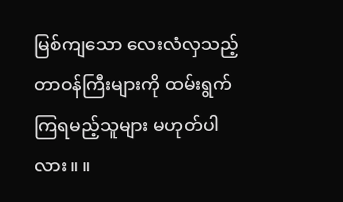မြစ်ကျသော လေးလံလှသည့် တာဝန်ကြီးများကို ထမ်းရွက်ကြရမည့်သူများ မဟုတ်ပါလား။ ။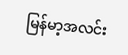မြန်မာ့အလင်း